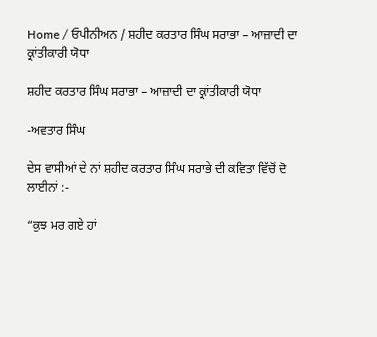Home / ਓਪੀਨੀਅਨ / ਸ਼ਹੀਦ ਕਰਤਾਰ ਸਿੰਘ ਸਰਾਭਾ – ਆਜ਼ਾਦੀ ਦਾ ਕ੍ਰਾਂਤੀਕਾਰੀ ਯੋਧਾ

ਸ਼ਹੀਦ ਕਰਤਾਰ ਸਿੰਘ ਸਰਾਭਾ – ਆਜ਼ਾਦੀ ਦਾ ਕ੍ਰਾਂਤੀਕਾਰੀ ਯੋਧਾ

-ਅਵਤਾਰ ਸਿੰਘ

ਦੇਸ ਵਾਸੀਆਂ ਦੇ ਨਾਂ ਸ਼ਹੀਦ ਕਰਤਾਰ ਸਿੰਘ ਸਰਾਭੇ ਦੀ ਕਵਿਤਾ ਵਿੱਚੋਂ ਦੋ ਲਾਈਨਾਂ :-

“ਕੁਝ ਮਰ ਗਏ ਹਾਂ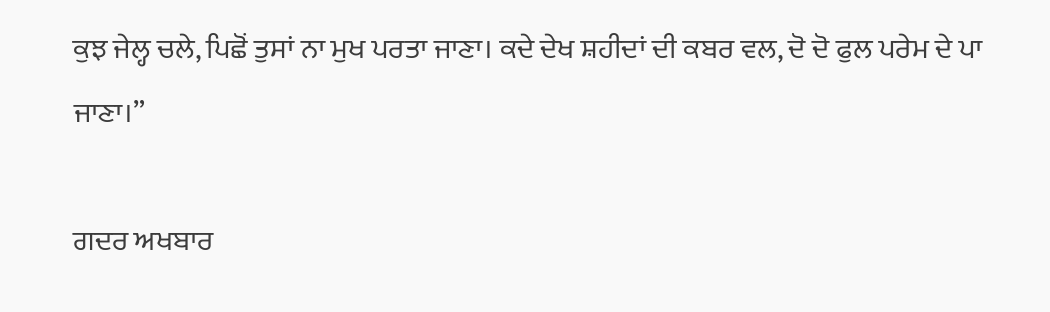ਕੁਝ ਜੇਲ੍ਹ ਚਲੇ, ਪਿਛੋਂ ਤੁਸਾਂ ਨਾ ਮੁਖ ਪਰਤਾ ਜਾਣਾ। ਕਦੇ ਦੇਖ ਸ਼ਹੀਦਾਂ ਦੀ ਕਬਰ ਵਲ, ਦੋ ਦੋ ਫੁਲ ਪਰੇਮ ਦੇ ਪਾ ਜਾਣਾ।”

ਗਦਰ ਅਖਬਾਰ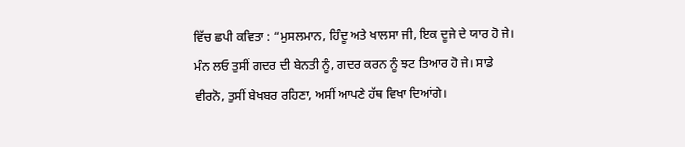ਵਿੱਚ ਛਪੀ ਕਵਿਤਾ : “ਮੁਸਲਮਾਨ, ਹਿੰਦੂ ਅਤੇ ਖਾਲਸਾ ਜੀ, ਇਕ ਦੂਜੇ ਦੇ ਯਾਰ ਹੋ ਜੇ। ਮੰਨ ਲਓ ਤੁਸੀਂ ਗਦਰ ਦੀ ਬੇਨਤੀ ਨੂੰ, ਗਦਰ ਕਰਨ ਨੂੰ ਝਟ ਤਿਆਰ ਹੋ ਜੇ। ਸਾਡੇ ਵੀਰਨੋ, ਤੁਸੀਂ ਬੇਖਬਰ ਰਹਿਣਾ, ਅਸੀਂ ਆਪਣੇ ਹੱਥ ਵਿਖਾ ਦਿਆਂਗੇ।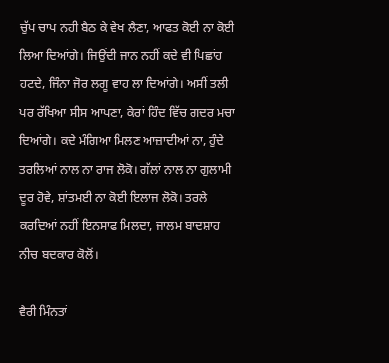ਚੁੱਪ ਚਾਪ ਨਹੀ ਬੈਠ ਕੇ ਵੇਖ ਲੈਣਾ, ਆਫਤ ਕੋਈ ਨਾ ਕੋਈ ਲਿਆ ਦਿਆਂਗੇ। ਜਿਉਂਦੀ ਜਾਨ ਨਹੀਂ ਕਦੇ ਵੀ ਪਿਛਾਂਹ ਹਟਦੇ, ਜਿੰਨਾ ਜੋਰ ਲਗੂ ਵਾਹ ਲਾ ਦਿਆਂਗੇ। ਅਸੀਂ ਤਲੀ ਪਰ ਰੱਖਿਆ ਸੀਸ ਆਪਣਾ, ਕੇਰਾਂ ਹਿੰਦ ਵਿੱਚ ਗਦਰ ਮਚਾ ਦਿਆਂਗੇ। ਕਦੇ ਮੰਗਿਆ ਮਿਲਣ ਆਜ਼ਾਦੀਆਂ ਨਾ, ਹੁੰਦੇ ਤਰਲਿਆਂ ਨਾਲ ਨਾ ਰਾਜ ਲੋਕੋ। ਗੱਲਾਂ ਨਾਲ ਨਾ ਗੁਲਾਮੀ ਦੂਰ ਹੋਵੇ, ਸ਼ਾਂਤਮਈ ਨਾ ਕੋਈ ਇਲਾਜ ਲੋਕੋ। ਤਰਲੇ ਕਰਦਿਆਂ ਨਹੀਂ ਇਨਸਾਫ ਮਿਲਦਾ, ਜਾਲਮ ਬਾਦਸ਼ਾਹ ਨੀਚ ਬਦਕਾਰ ਕੋਲੋਂ।

ਵੈਰੀ ਮਿੰਨਤਾਂ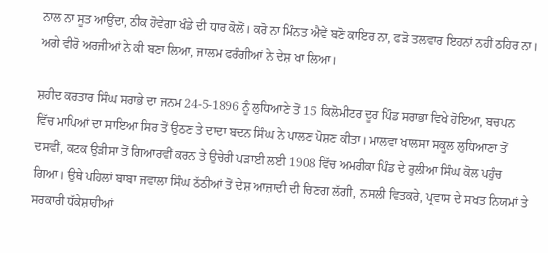ਨਾਲ ਨਾ ਸੂਤ ਆਉਂਦਾ, ਠੀਕ ਹੋਵੇਗਾ ਖੰਡੇ ਦੀ ਧਾਰ ਕੋਲੋਂ। ਕਰੋ ਨਾ ਮਿੰਨਤ ਐਵੇਂ ਬਣੋ ਕਾਇਰ ਨਾ, ਫੜੋ ਤਲਵਾਰ ਇਹਨਾਂ ਨਹੀਂ ਠਹਿਰ ਨਾ। ਅਗੇ ਵੀਰੋ ਅਰਜੀਆਂ ਨੇ ਕੀ ਬਣਾ ਲਿਆ, ਜਾਲਮ ਫਰੰਗੀਆਂ ਨੇ ਦੇਸ਼ ਖਾ ਲਿਆ।

ਸ਼ਹੀਦ ਕਰਤਾਰ ਸਿੰਘ ਸਰਾਭੇ ਦਾ ਜਨਮ 24-5-1896 ਨੂੰ ਲੁਧਿਆਣੇ ਤੋਂ 15 ਕਿਲੋਮੀਟਰ ਦੂਰ ਪਿੰਡ ਸਰਾਭਾ ਵਿਖੇ ਹੋਇਆ, ਬਚਪਨ ਵਿੱਚ ਮਾਪਿਆਂ ਦਾ ਸਾਇਆ ਸਿਰ ਤੋਂ ਉਠਣ ਤੇ ਦਾਦਾ ਬਦਨ ਸਿੰਘ ਨੇ ਪਾਲਣ ਪੋਸ਼ਣ ਕੀਤਾ। ਮਾਲਵਾ ਖਾਲਸਾ ਸਕੂਲ ਲੁਧਿਆਣਾ ਤੋਂ ਦਸਵੀਂ, ਕਟਕ ਉੜੀਸਾ ਤੋਂ ਗਿਆਰਵੀਂ ਕਰਨ ਤੇ ਉਚੇਰੀ ਪੜਾਈ ਲਈ 1908 ਵਿੱਚ ਅਮਰੀਕਾ ਪਿੰਡ ਦੇ ਰੁਲੀਆ ਸਿੰਘ ਕੋਲ ਪਹੁੰਚ ਗਿਆ। ਉਥੇ ਪਹਿਲਾਂ ਬਾਬਾ ਜਵਾਲਾ ਸਿੰਘ ਠੱਠੀਆਂ ਤੋਂ ਦੇਸ਼ ਆਜ਼ਾਦੀ ਦੀ ਚਿਣਗ ਲੱਗੀ, ਨਸਲੀ ਵਿਤਕਰੇ, ਪ੍ਰਵਾਸ ਦੇ ਸਖਤ ਨਿਯਮਾਂ ਤੇ ਸਰਕਾਰੀ ਧੱਕੇਸ਼ਾਹੀਆਂ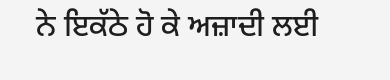ਨੇ ਇਕੱਠੇ ਹੋ ਕੇ ਅਜ਼ਾਦੀ ਲਈ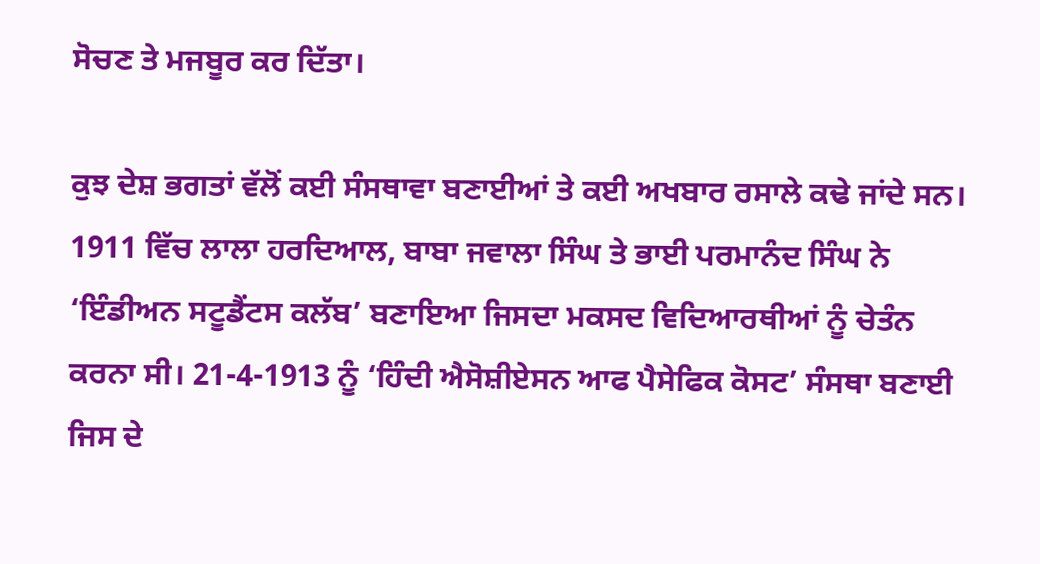ਸੋਚਣ ਤੇ ਮਜਬੂਰ ਕਰ ਦਿੱਤਾ।

ਕੁਝ ਦੇਸ਼ ਭਗਤਾਂ ਵੱਲੋਂ ਕਈ ਸੰਸਥਾਵਾ ਬਣਾਈਆਂ ਤੇ ਕਈ ਅਖਬਾਰ ਰਸਾਲੇ ਕਢੇ ਜਾਂਦੇ ਸਨ। 1911 ਵਿੱਚ ਲਾਲਾ ਹਰਦਿਆਲ, ਬਾਬਾ ਜਵਾਲਾ ਸਿੰਘ ਤੇ ਭਾਈ ਪਰਮਾਨੰਦ ਸਿੰਘ ਨੇ ‘ਇੰਡੀਅਨ ਸਟੂਡੈਂਟਸ ਕਲੱਬ’ ਬਣਾਇਆ ਜਿਸਦਾ ਮਕਸਦ ਵਿਦਿਆਰਥੀਆਂ ਨੂੰ ਚੇਤੰਨ ਕਰਨਾ ਸੀ। 21-4-1913 ਨੂੰ ‘ਹਿੰਦੀ ਐਸੋਸ਼ੀਏਸਨ ਆਫ ਪੈਸੇਫਿਕ ਕੋਸਟ’ ਸੰਸਥਾ ਬਣਾਈ ਜਿਸ ਦੇ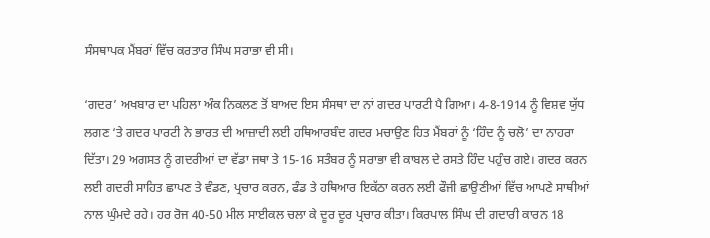ਸੰਸਥਾਪਕ ਮੈਂਬਰਾਂ ਵਿੱਚ ਕਰਤਾਰ ਸਿੰਘ ਸਰਾਭਾ ਵੀ ਸੀ।

‘ਗਦਰ’ ਅਖਬਾਰ ਦਾ ਪਹਿਲਾ ਅੰਕ ਨਿਕਲਣ ਤੋਂ ਬਾਅਦ ਇਸ ਸੰਸਥਾ ਦਾ ਨਾਂ ਗਦਰ ਪਾਰਟੀ ਪੈ ਗਿਆ। 4-8-1914 ਨੂੰ ਵਿਸ਼ਵ ਯੁੱਧ ਲਗਣ ‘ਤੇ ਗਦਰ ਪਾਰਟੀ ਨੇ ਭਾਰਤ ਦੀ ਆਜ਼ਾਦੀ ਲਈ ਹਥਿਆਰਬੰਦ ਗਦਰ ਮਚਾਉਣ ਹਿਤ ਮੈਂਬਰਾਂ ਨੂੰ ‘ਹਿੰਦ ਨੂੰ ਚਲੋ’ ਦਾ ਨਾਹਰਾ ਦਿੱਤਾ। 29 ਅਗਸਤ ਨੂੰ ਗਦਰੀਆਂ ਦਾ ਵੱਡਾ ਜਥਾ ਤੇ 15-16 ਸਤੰਬਰ ਨੂੰ ਸਰਾਭਾ ਵੀ ਕਾਬਲ ਦੇ ਰਸਤੇ ਹਿੰਦ ਪਹੁੰਚ ਗਏ। ਗਦਰ ਕਰਨ ਲਈ ਗਦਰੀ ਸਾਹਿਤ ਛਾਪਣ ਤੇ ਵੰਡਣ, ਪ੍ਰਚਾਰ ਕਰਨ, ਫੰਡ ਤੇ ਹਥਿਆਰ ਇਕੱਠਾ ਕਰਨ ਲਈ ਫੌਜੀ ਛਾਉਣੀਆਂ ਵਿੱਚ ਆਪਣੇ ਸਾਥੀਆਂ ਨਾਲ ਘੁੰਮਦੇ ਰਹੇ। ਹਰ ਰੋਜ 40-50 ਮੀਲ ਸਾਈਕਲ ਚਲਾ ਕੇ ਦੂਰ ਦੂਰ ਪ੍ਰਚਾਰ ਕੀਤਾ। ਕਿਰਪਾਲ ਸਿੰਘ ਦੀ ਗਦਾਰੀ ਕਾਰਨ 18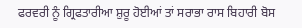ਫਰਵਰੀ ਨੂੰ ਗ੍ਰਿਫਤਾਰੀਆ ਸ਼ੁਰੂ ਹੋਈਆਂ ਤਾਂ ਸਰਾਭਾ ਰਾਸ ਬਿਹਾਰੀ ਬੋਸ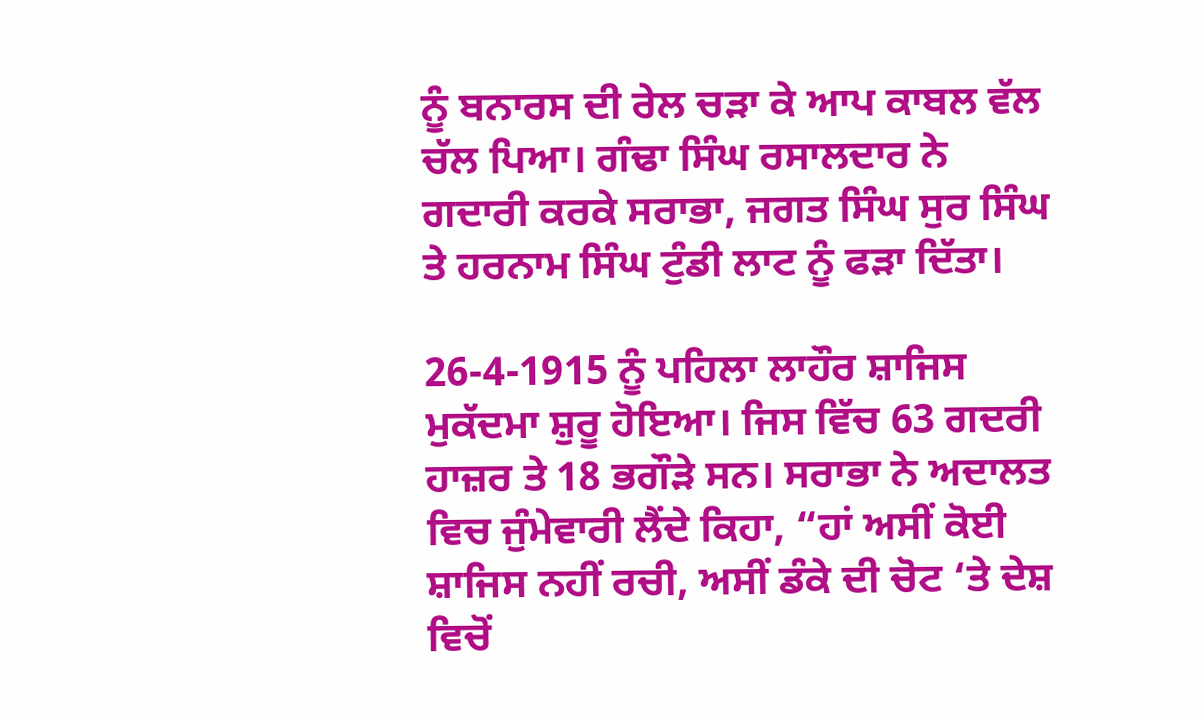ਨੂੰ ਬਨਾਰਸ ਦੀ ਰੇਲ ਚੜਾ ਕੇ ਆਪ ਕਾਬਲ ਵੱਲ ਚੱਲ ਪਿਆ। ਗੰਢਾ ਸਿੰਘ ਰਸਾਲਦਾਰ ਨੇ ਗਦਾਰੀ ਕਰਕੇ ਸਰਾਭਾ, ਜਗਤ ਸਿੰਘ ਸੁਰ ਸਿੰਘ ਤੇ ਹਰਨਾਮ ਸਿੰਘ ਟੁੰਡੀ ਲਾਟ ਨੂੰ ਫੜਾ ਦਿੱਤਾ।

26-4-1915 ਨੂੰ ਪਹਿਲਾ ਲਾਹੌਰ ਸ਼ਾਜਿਸ ਮੁਕੱਦਮਾ ਸ਼ੁਰੂ ਹੋਇਆ। ਜਿਸ ਵਿੱਚ 63 ਗਦਰੀ ਹਾਜ਼ਰ ਤੇ 18 ਭਗੌੜੇ ਸਨ। ਸਰਾਭਾ ਨੇ ਅਦਾਲਤ ਵਿਚ ਜੁੰਮੇਵਾਰੀ ਲੈਂਦੇ ਕਿਹਾ, “ਹਾਂ ਅਸੀਂ ਕੋਈ ਸ਼ਾਜਿਸ ਨਹੀਂ ਰਚੀ, ਅਸੀਂ ਡੰਕੇ ਦੀ ਚੋਟ ‘ਤੇ ਦੇਸ਼ ਵਿਚੋਂ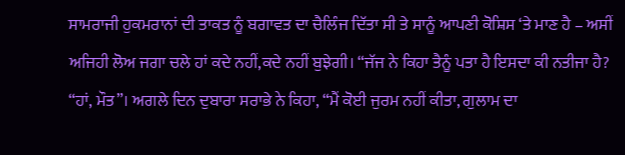ਸਾਮਰਾਜੀ ਹੁਕਮਰਾਨਾਂ ਦੀ ਤਾਕਤ ਨੂੰ ਬਗਾਵਤ ਦਾ ਚੈਲਿੰਜ ਦਿੱਤਾ ਸੀ ਤੇ ਸਾਨੂੰ ਆਪਣੀ ਕੋਸ਼ਿਸ ‘ਤੇ ਮਾਣ ਹੈ – ਅਸੀਂ ਅਜਿਹੀ ਲੋਅ ਜਗਾ ਚਲੇ ਹਾਂ ਕਦੇ ਨਹੀਂ,ਕਦੇ ਨਹੀਂ ਬੁਝੇਗੀ। “ਜੱਜ ਨੇ ਕਿਹਾ ਤੈਨੂੰ ਪਤਾ ਹੈ ਇਸਦਾ ਕੀ ਨਤੀਜਾ ਹੈ? “ਹਾਂ, ਮੌਤ”। ਅਗਲੇ ਦਿਨ ਦੁਬਾਰਾ ਸਰਾਭੇ ਨੇ ਕਿਹਾ, “ਮੈਂ ਕੋਈ ਜੁਰਮ ਨਹੀਂ ਕੀਤਾ, ਗੁਲਾਮ ਦਾ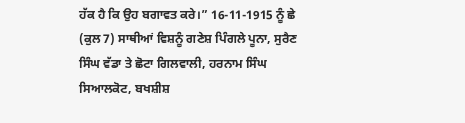ਹੱਕ ਹੈ ਕਿ ਉਹ ਬਗਾਵਤ ਕਰੇ।” 16-11-1915 ਨੂੰ ਛੇ (ਕੁਲ 7) ਸਾਥੀਆਂ ਵਿਸ਼ਨੂੰ ਗਣੇਸ਼ ਪਿੰਗਲੇ ਪੂਨਾ, ਸੁਰੈਣ ਸਿੰਘ ਵੱਡਾ ਤੇ ਛੋਟਾ ਗਿਲਵਾਲੀ, ਹਰਨਾਮ ਸਿੰਘ ਸਿਆਲਕੋਟ, ਬਖਸ਼ੀਸ਼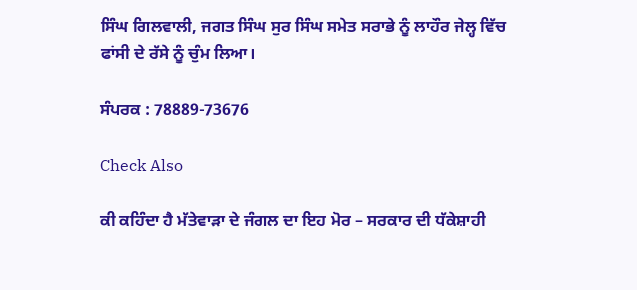ਸਿੰਘ ਗਿਲਵਾਲੀ, ਜਗਤ ਸਿੰਘ ਸੁਰ ਸਿੰਘ ਸਮੇਤ ਸਰਾਭੇ ਨੂੰ ਲਾਹੌਰ ਜੇਲ੍ਹ ਵਿੱਚ ਫਾਂਸੀ ਦੇ ਰੱਸੇ ਨੂੰ ਚੁੰਮ ਲਿਆ।

ਸੰਪਰਕ : 78889-73676

Check Also

ਕੀ ਕਹਿੰਦਾ ਹੈ ਮੱਤੇਵਾੜਾ ਦੇ ਜੰਗਲ ਦਾ ਇਹ ਮੋਰ – ਸਰਕਾਰ ਦੀ ਧੱਕੇਸ਼ਾਹੀ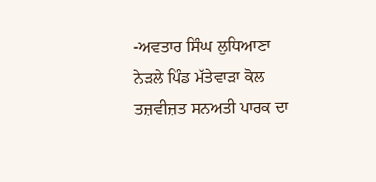-ਅਵਤਾਰ ਸਿੰਘ ਲੁਧਿਆਣਾ ਨੇੜਲੇ ਪਿੰਡ ਮੱਤੇਵਾੜਾ ਕੋਲ ਤਜ਼ਵੀਜ਼ਤ ਸਨਅਤੀ ਪਾਰਕ ਦਾ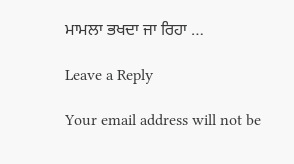ਮਾਮਲਾ ਭਖਦਾ ਜਾ ਰਿਹਾ …

Leave a Reply

Your email address will not be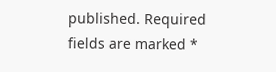published. Required fields are marked *